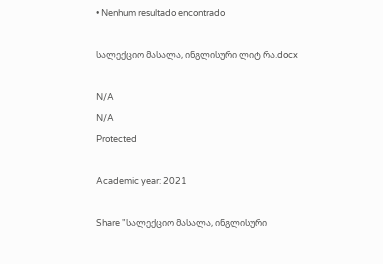• Nenhum resultado encontrado

სალექციო მასალა, ინგლისური ლიტ რა.docx

N/A
N/A
Protected

Academic year: 2021

Share "სალექციო მასალა, ინგლისური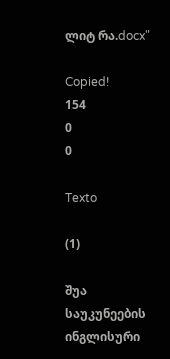ლიტ რა.docx"

Copied!
154
0
0

Texto

(1)

შუა საუკუნეების ინგლისური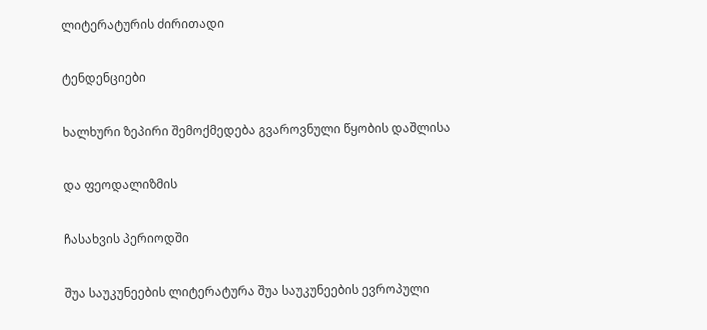ლიტერატურის ძირითადი

ტენდენციები

ხალხური ზეპირი შემოქმედება გვაროვნული წყობის დაშლისა

და ფეოდალიზმის

ჩასახვის პერიოდში

შუა საუკუნეების ლიტერატურა შუა საუკუნეების ევროპული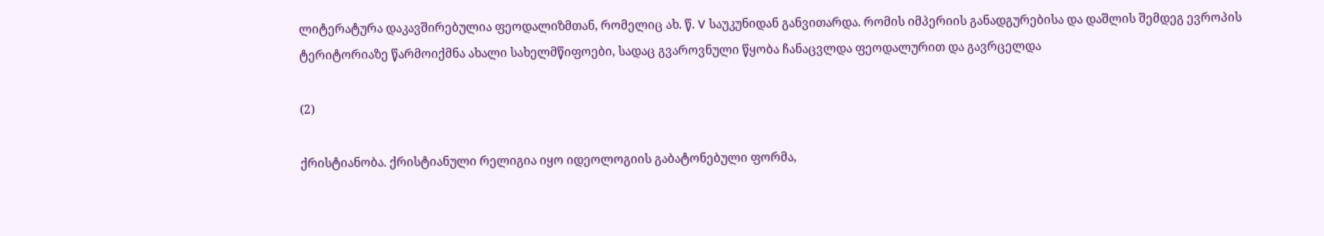ლიტერატურა დაკავშირებულია ფეოდალიზმთან, რომელიც ახ. წ. V საუკუნიდან განვითარდა. რომის იმპერიის განადგურებისა და დაშლის შემდეგ ევროპის ტერიტორიაზე წარმოიქმნა ახალი სახელმწიფოები, სადაც გვაროვნული წყობა ჩანაცვლდა ფეოდალურით და გავრცელდა

(2)

ქრისტიანობა. ქრისტიანული რელიგია იყო იდეოლოგიის გაბატონებული ფორმა,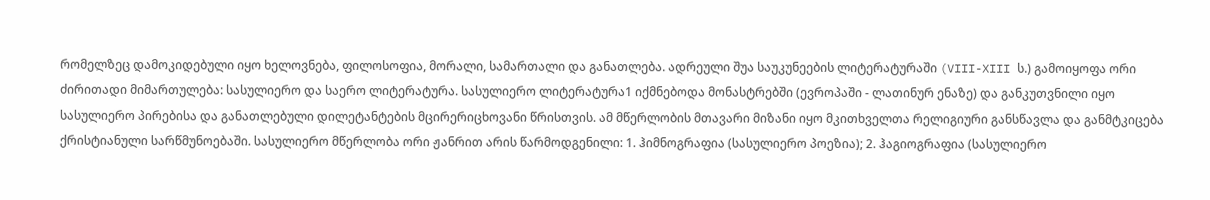რომელზეც დამოკიდებული იყო ხელოვნება, ფილოსოფია, მორალი, სამართალი და განათლება. ადრეული შუა საუკუნეების ლიტერატურაში (VIII-XIII ს.) გამოიყოფა ორი ძირითადი მიმართულება: სასულიერო და საერო ლიტერატურა. სასულიერო ლიტერატურა1 იქმნებოდა მონასტრებში (ევროპაში - ლათინურ ენაზე) და განკუთვნილი იყო სასულიერო პირებისა და განათლებული დილეტანტების მცირერიცხოვანი წრისთვის. ამ მწერლობის მთავარი მიზანი იყო მკითხველთა რელიგიური განსწავლა და განმტკიცება ქრისტიანული სარწმუნოებაში. სასულიერო მწერლობა ორი ჟანრით არის წარმოდგენილი: 1. ჰიმნოგრაფია (სასულიერო პოეზია); 2. ჰაგიოგრაფია (სასულიერო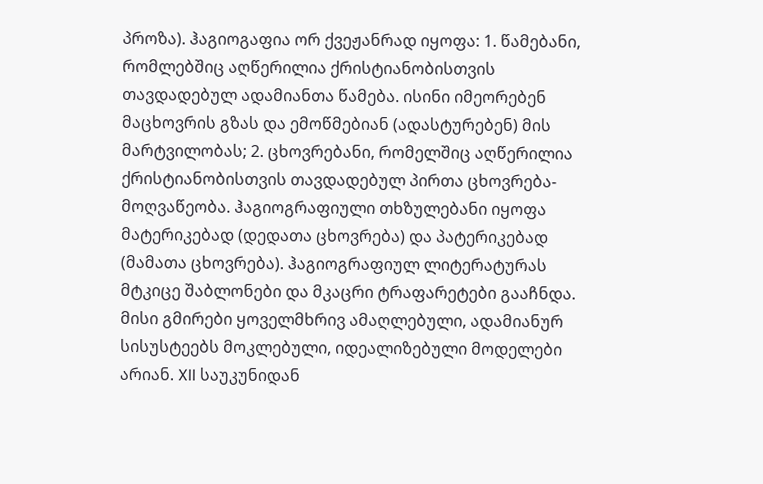პროზა). ჰაგიოგაფია ორ ქვეჟანრად იყოფა: 1. წამებანი, რომლებშიც აღწერილია ქრისტიანობისთვის თავდადებულ ადამიანთა წამება. ისინი იმეორებენ მაცხოვრის გზას და ემოწმებიან (ადასტურებენ) მის მარტვილობას; 2. ცხოვრებანი, რომელშიც აღწერილია ქრისტიანობისთვის თავდადებულ პირთა ცხოვრება-მოღვაწეობა. ჰაგიოგრაფიული თხზულებანი იყოფა მატერიკებად (დედათა ცხოვრება) და პატერიკებად (მამათა ცხოვრება). ჰაგიოგრაფიულ ლიტერატურას მტკიცე შაბლონები და მკაცრი ტრაფარეტები გააჩნდა. მისი გმირები ყოველმხრივ ამაღლებული, ადამიანურ სისუსტეებს მოკლებული, იდეალიზებული მოდელები არიან. XII საუკუნიდან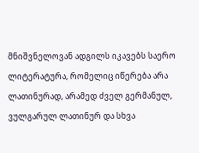მნიშვნელოვან ადგილს იკავებს საერო ლიტერატურა, რომელიც იწერება არა ლათინურად, არამედ ძველ გერმანულ, ვულგარულ ლათინურ და სხვა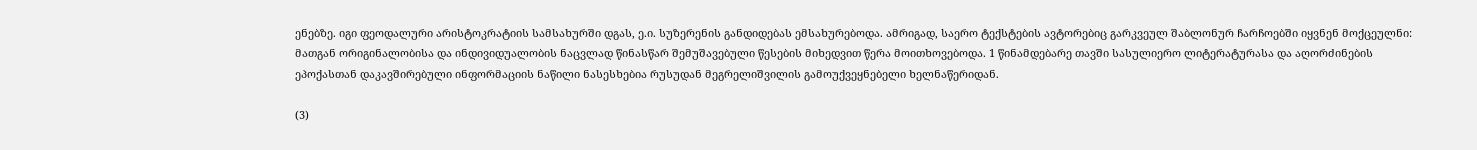ენებზე. იგი ფეოდალური არისტოკრატიის სამსახურში დგას, ე.ი. სუზერენის განდიდებას ემსახურებოდა. ამრიგად, საერო ტექსტების ავტორებიც გარკვეულ შაბლონურ ჩარჩოებში იყვნენ მოქცეულნი: მათგან ორიგინალობისა და ინდივიდუალობის ნაცვლად წინასწარ შემუშავებული წესების მიხედვით წერა მოითხოვებოდა. 1 წინამდებარე თავში სასულიერო ლიტერატურასა და აღორძინების ეპოქასთან დაკავშირებული ინფორმაციის ნაწილი ნასესხებია რუსუდან მეგრელიშვილის გამოუქვეყნებელი ხელნაწერიდან.

(3)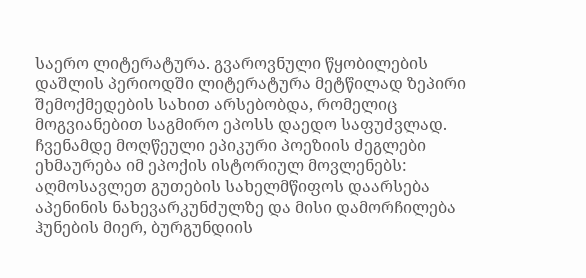საერო ლიტერატურა. გვაროვნული წყობილების დაშლის პერიოდში ლიტერატურა მეტწილად ზეპირი შემოქმედების სახით არსებობდა, რომელიც მოგვიანებით საგმირო ეპოსს დაედო საფუძვლად. ჩვენამდე მოღწეული ეპიკური პოეზიის ძეგლები ეხმაურება იმ ეპოქის ისტორიულ მოვლენებს: აღმოსავლეთ გუთების სახელმწიფოს დაარსება აპენინის ნახევარკუნძულზე და მისი დამორჩილება ჰუნების მიერ, ბურგუნდიის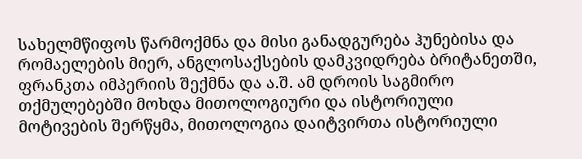სახელმწიფოს წარმოქმნა და მისი განადგურება ჰუნებისა და რომაელების მიერ, ანგლოსაქსების დამკვიდრება ბრიტანეთში, ფრანკთა იმპერიის შექმნა და ა.შ. ამ დროის საგმირო თქმულებებში მოხდა მითოლოგიური და ისტორიული მოტივების შერწყმა, მითოლოგია დაიტვირთა ისტორიული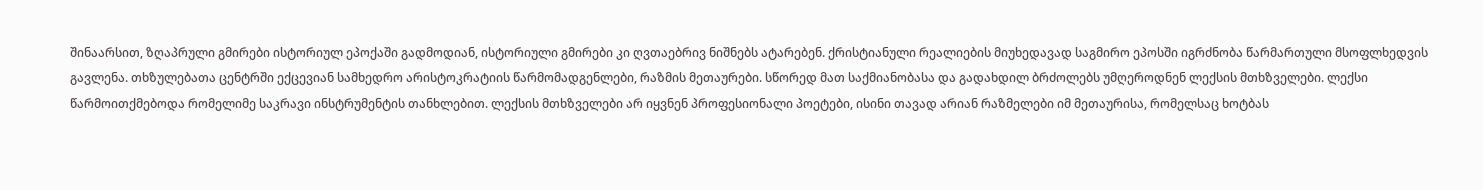შინაარსით, ზღაპრული გმირები ისტორიულ ეპოქაში გადმოდიან, ისტორიული გმირები კი ღვთაებრივ ნიშნებს ატარებენ. ქრისტიანული რეალიების მიუხედავად საგმირო ეპოსში იგრძნობა წარმართული მსოფლხედვის გავლენა. თხზულებათა ცენტრში ექცევიან სამხედრო არისტოკრატიის წარმომადგენლები, რაზმის მეთაურები. სწორედ მათ საქმიანობასა და გადახდილ ბრძოლებს უმღეროდნენ ლექსის მთხზველები. ლექსი წარმოითქმებოდა რომელიმე საკრავი ინსტრუმენტის თანხლებით. ლექსის მთხზველები არ იყვნენ პროფესიონალი პოეტები, ისინი თავად არიან რაზმელები იმ მეთაურისა, რომელსაც ხოტბას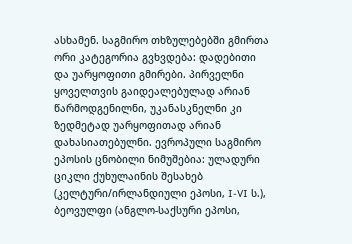ასხამენ. საგმირო თხზულებებში გმირთა ორი კატეგორია გვხვდება: დადებითი და უარყოფითი გმირები. პირველნი ყოველთვის გაიდეალებულად არიან წარმოდგენილნი, უკანასკნელნი კი ზედმეტად უარყოფითად არიან დახასიათებულნი. ევროპული საგმირო ეპოსის ცნობილი ნიმუშებია: ულადური ციკლი ქუხულაინის შესახებ (კელტური/ირლანდიული ეპოსი, I-VI ს.), ბეოვულფი (ანგლო-საქსური ეპოსი,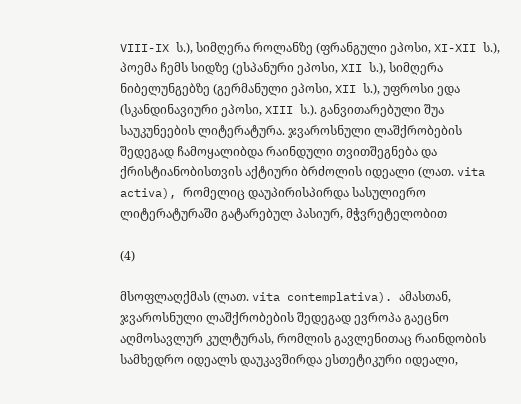VIII-IX ს.), სიმღერა როლანზე (ფრანგული ეპოსი, XI-XII ს.), პოემა ჩემს სიდზე (ესპანური ეპოსი, XII ს.), სიმღერა ნიბელუნგებზე (გერმანული ეპოსი, XII ს.), უფროსი ედა (სკანდინავიური ეპოსი, XIII ს.). განვითარებული შუა საუკუნეების ლიტერატურა. ჯვაროსნული ლაშქრობების შედეგად ჩამოყალიბდა რაინდული თვითშეგნება და ქრისტიანობისთვის აქტიური ბრძოლის იდეალი (ლათ. vita activa), რომელიც დაუპირისპირდა სასულიერო ლიტერატურაში გატარებულ პასიურ, მჭვრეტელობით

(4)

მსოფლაღქმას (ლათ. vita contemplativa). ამასთან, ჯვაროსნული ლაშქრობების შედეგად ევროპა გაეცნო აღმოსავლურ კულტურას, რომლის გავლენითაც რაინდობის სამხედრო იდეალს დაუკავშირდა ესთეტიკური იდეალი,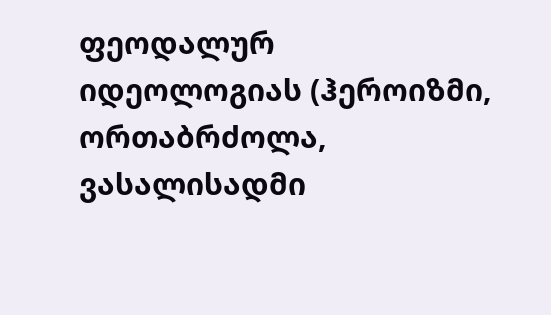ფეოდალურ იდეოლოგიას (ჰეროიზმი, ორთაბრძოლა, ვასალისადმი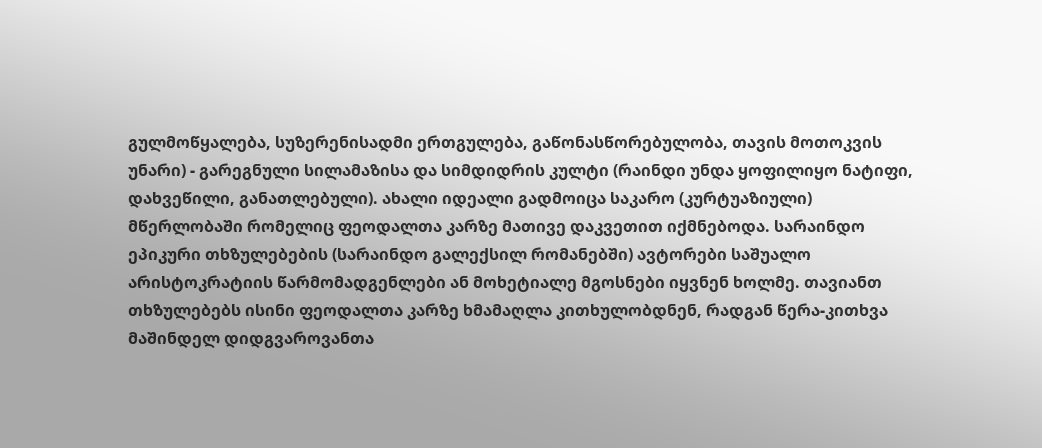გულმოწყალება, სუზერენისადმი ერთგულება, გაწონასწორებულობა, თავის მოთოკვის უნარი) - გარეგნული სილამაზისა და სიმდიდრის კულტი (რაინდი უნდა ყოფილიყო ნატიფი, დახვეწილი, განათლებული). ახალი იდეალი გადმოიცა საკარო (კურტუაზიული) მწერლობაში რომელიც ფეოდალთა კარზე მათივე დაკვეთით იქმნებოდა. სარაინდო ეპიკური თხზულებების (სარაინდო გალექსილ რომანებში) ავტორები საშუალო არისტოკრატიის წარმომადგენლები ან მოხეტიალე მგოსნები იყვნენ ხოლმე. თავიანთ თხზულებებს ისინი ფეოდალთა კარზე ხმამაღლა კითხულობდნენ, რადგან წერა-კითხვა მაშინდელ დიდგვაროვანთა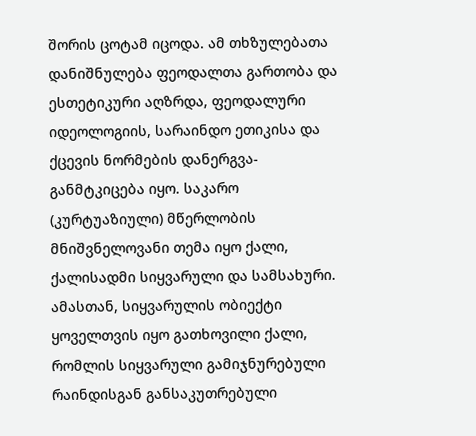შორის ცოტამ იცოდა. ამ თხზულებათა დანიშნულება ფეოდალთა გართობა და ესთეტიკური აღზრდა, ფეოდალური იდეოლოგიის, სარაინდო ეთიკისა და ქცევის ნორმების დანერგვა-განმტკიცება იყო. საკარო (კურტუაზიული) მწერლობის მნიშვნელოვანი თემა იყო ქალი, ქალისადმი სიყვარული და სამსახური. ამასთან, სიყვარულის ობიექტი ყოველთვის იყო გათხოვილი ქალი, რომლის სიყვარული გამიჯნურებული რაინდისგან განსაკუთრებული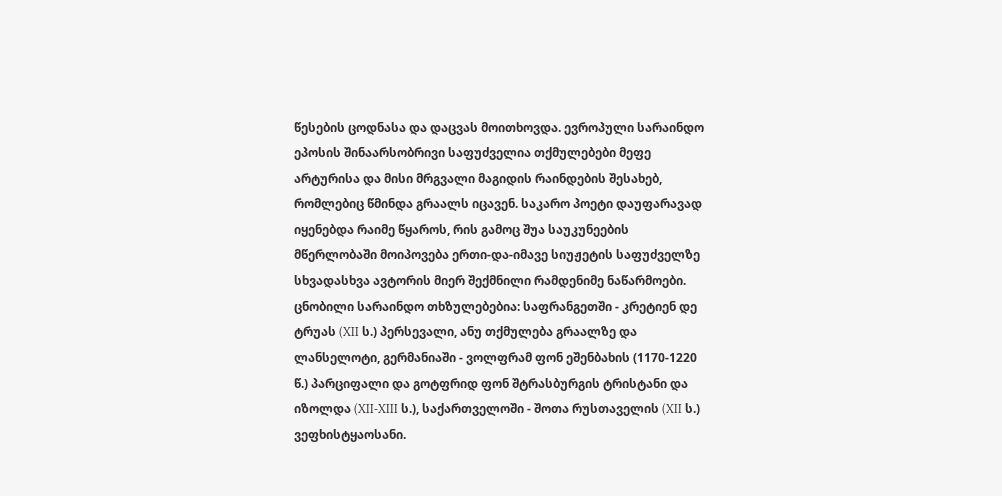წესების ცოდნასა და დაცვას მოითხოვდა. ევროპული სარაინდო ეპოსის შინაარსობრივი საფუძველია თქმულებები მეფე არტურისა და მისი მრგვალი მაგიდის რაინდების შესახებ, რომლებიც წმინდა გრაალს იცავენ. საკარო პოეტი დაუფარავად იყენებდა რაიმე წყაროს, რის გამოც შუა საუკუნეების მწერლობაში მოიპოვება ერთი-და-იმავე სიუჟეტის საფუძველზე სხვადასხვა ავტორის მიერ შექმნილი რამდენიმე ნაწარმოები. ცნობილი სარაინდო თხზულებებია: საფრანგეთში - კრეტიენ დე ტრუას (XII ს.) პერსევალი, ანუ თქმულება გრაალზე და ლანსელოტი, გერმანიაში - ვოლფრამ ფონ ეშენბახის (1170-1220 წ.) პარციფალი და გოტფრიდ ფონ შტრასბურგის ტრისტანი და იზოლდა (XII-XIII ს.), საქართველოში - შოთა რუსთაველის (XII ს.) ვეფხისტყაოსანი.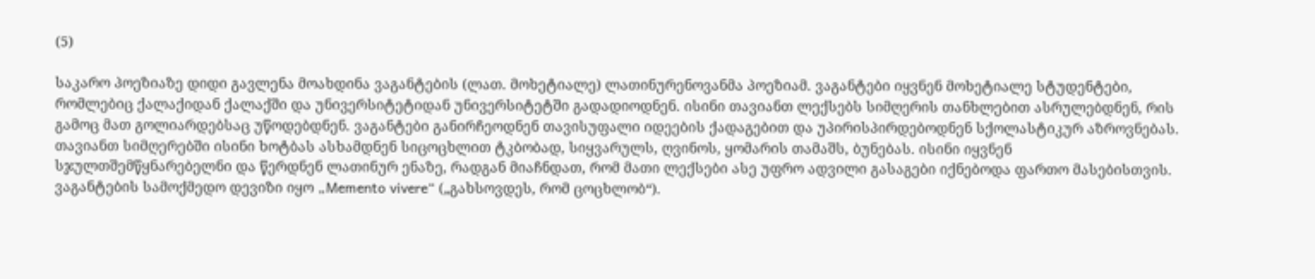(5)

საკარო პოეზიაზე დიდი გავლენა მოახდინა ვაგანტების (ლათ. მოხეტიალე) ლათინურენოვანმა პოეზიამ. ვაგანტები იყვნენ მოხეტიალე სტუდენტები, რომლებიც ქალაქიდან ქალაქში და უნივერსიტეტიდან უნივერსიტეტში გადადიოდნენ. ისინი თავიანთ ლექსებს სიმღერის თანხლებით ასრულებდნენ, რის გამოც მათ გოლიარდებსაც უწოდებდნენ. ვაგანტები განირჩეოდნენ თავისუფალი იდეების ქადაგებით და უპირისპირდებოდნენ სქოლასტიკურ აზროვნებას. თავიანთ სიმღერებში ისინი ხოტბას ასხამდნენ სიცოცხლით ტკბობად, სიყვარულს, ღვინოს, ყომარის თამაშს, ბუნებას. ისინი იყვნენ სჯულთშემწყნარებელნი და წერდნენ ლათინურ ენაზე, რადგან მიაჩნდათ, რომ მათი ლექსები ასე უფრო ადვილი გასაგები იქნებოდა ფართო მასებისთვის. ვაგანტების სამოქმედო დევიზი იყო „Memento vivere“ („გახსოვდეს, რომ ცოცხლობ“).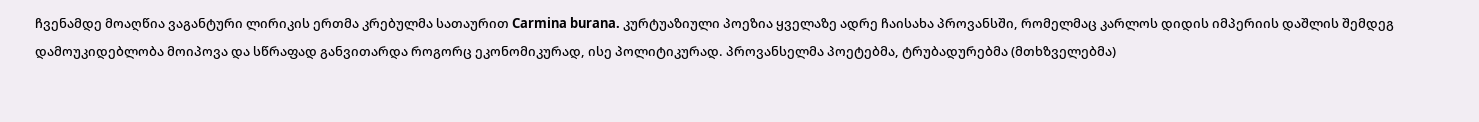ჩვენამდე მოაღწია ვაგანტური ლირიკის ერთმა კრებულმა სათაურით Carmina burana. კურტუაზიული პოეზია ყველაზე ადრე ჩაისახა პროვანსში, რომელმაც კარლოს დიდის იმპერიის დაშლის შემდეგ დამოუკიდებლობა მოიპოვა და სწრაფად განვითარდა როგორც ეკონომიკურად, ისე პოლიტიკურად. პროვანსელმა პოეტებმა, ტრუბადურებმა (მთხზველებმა)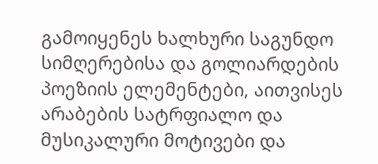გამოიყენეს ხალხური საგუნდო სიმღერებისა და გოლიარდების პოეზიის ელემენტები, აითვისეს არაბების სატრფიალო და მუსიკალური მოტივები და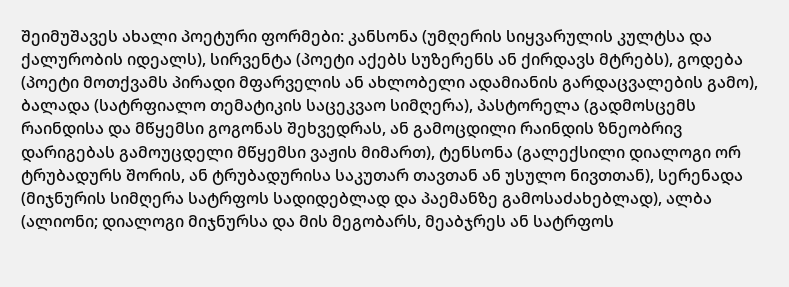შეიმუშავეს ახალი პოეტური ფორმები: კანსონა (უმღერის სიყვარულის კულტსა და ქალურობის იდეალს), სირვენტა (პოეტი აქებს სუზერენს ან ქირდავს მტრებს), გოდება (პოეტი მოთქვამს პირადი მფარველის ან ახლობელი ადამიანის გარდაცვალების გამო), ბალადა (სატრფიალო თემატიკის საცეკვაო სიმღერა), პასტორელა (გადმოსცემს რაინდისა და მწყემსი გოგონას შეხვედრას, ან გამოცდილი რაინდის ზნეობრივ დარიგებას გამოუცდელი მწყემსი ვაჟის მიმართ), ტენსონა (გალექსილი დიალოგი ორ ტრუბადურს შორის, ან ტრუბადურისა საკუთარ თავთან ან უსულო ნივთთან), სერენადა (მიჯნურის სიმღერა სატრფოს სადიდებლად და პაემანზე გამოსაძახებლად), ალბა (ალიონი; დიალოგი მიჯნურსა და მის მეგობარს, მეაბჯრეს ან სატრფოს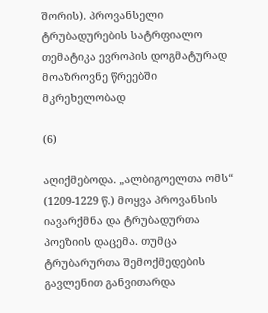შორის). პროვანსელი ტრუბადურების სატრფიალო თემატიკა ევროპის დოგმატურად მოაზროვნე წრეებში მკრეხელობად

(6)

აღიქმებოდა. „ალბიგოელთა ომს“ (1209-1229 წ.) მოყვა პროვანსის იავარქმნა და ტრუბადურთა პოეზიის დაცემა. თუმცა ტრუბარურთა შემოქმედების გავლენით განვითარდა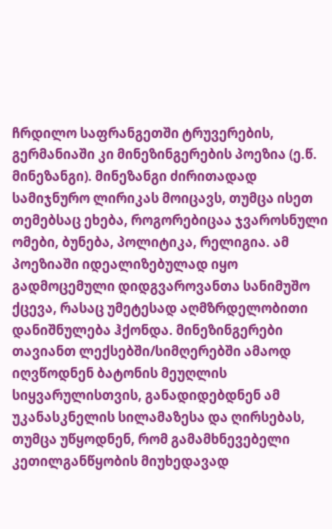ჩრდილო საფრანგეთში ტრუვერების, გერმანიაში კი მინეზინგერების პოეზია (ე.წ. მინეზანგი). მინეზანგი ძირითადად სამიჯნურო ლირიკას მოიცავს, თუმცა ისეთ თემებსაც ეხება, როგორებიცაა ჯვაროსნული ომები, ბუნება, პოლიტიკა, რელიგია. ამ პოეზიაში იდეალიზებულად იყო გადმოცემული დიდგვაროვანთა სანიმუშო ქცევა, რასაც უმეტესად აღმზრდელობითი დანიშნულება ჰქონდა. მინეზინგერები თავიანთ ლექსებში/სიმღერებში ამაოდ იღვწოდნენ ბატონის მეუღლის სიყვარულისთვის, განადიდებდნენ ამ უკანასკნელის სილამაზესა და ღირსებას, თუმცა უწყოდნენ, რომ გამამხნევებელი კეთილგანწყობის მიუხედავად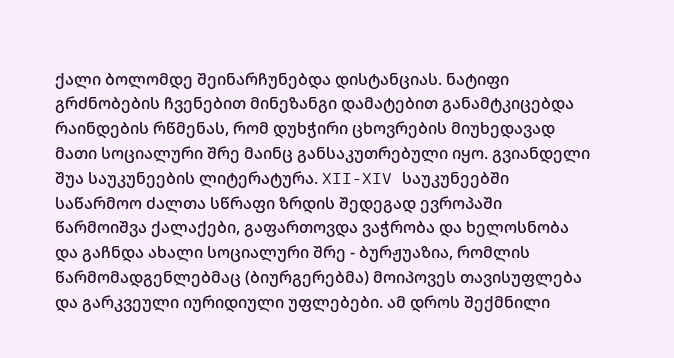ქალი ბოლომდე შეინარჩუნებდა დისტანციას. ნატიფი გრძნობების ჩვენებით მინეზანგი დამატებით განამტკიცებდა რაინდების რწმენას, რომ დუხჭირი ცხოვრების მიუხედავად მათი სოციალური შრე მაინც განსაკუთრებული იყო. გვიანდელი შუა საუკუნეების ლიტერატურა. XII-XIV საუკუნეებში საწარმოო ძალთა სწრაფი ზრდის შედეგად ევროპაში წარმოიშვა ქალაქები, გაფართოვდა ვაჭრობა და ხელოსნობა და გაჩნდა ახალი სოციალური შრე - ბურჟუაზია, რომლის წარმომადგენლებმაც (ბიურგერებმა) მოიპოვეს თავისუფლება და გარკვეული იურიდიული უფლებები. ამ დროს შექმნილი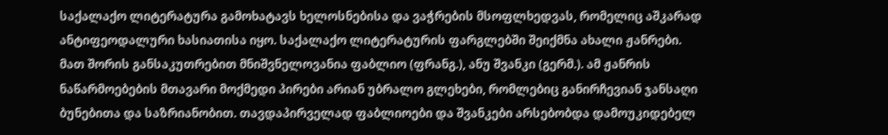საქალაქო ლიტერატურა გამოხატავს ხელოსნებისა და ვაჭრების მსოფლხედვას, რომელიც აშკარად ანტიფეოდალური ხასიათისა იყო. საქალაქო ლიტერატურის ფარგლებში შეიქმნა ახალი ჟანრები. მათ შორის განსაკუთრებით მნიშვნელოვანია ფაბლიო (ფრანგ.), ანუ შვანკი (გერმ.). ამ ჟანრის ნაწარმოებების მთავარი მოქმედი პირები არიან უბრალო გლეხები, რომლებიც განირჩევიან ჯანსაღი ბუნებითა და საზრიანობით. თავდაპირველად ფაბლიოები და შვანკები არსებობდა დამოუკიდებელ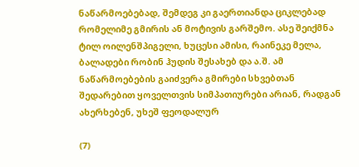ნაწარმოებებად, შემდეგ კი გაერთიანდა ციკლებად რომელიმე გმირის ან მოტივის გარშემო. ასე შეიქმნა ტილ ოილენშპიგელი, ხუცესი ამისი, რაინეკე მელა, ბალადები რობინ ჰუდის შესახებ და ა.შ. ამ ნაწარმოებების გაიძვერა გმირები სხვებთან შედარებით ყოველთვის სიმპათიურები არიან, რადგან ახერხებენ, უხეშ ფეოდალურ

(7)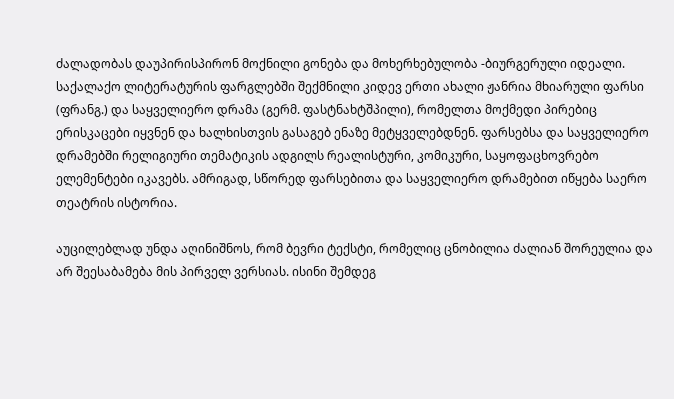ძალადობას დაუპირისპირონ მოქნილი გონება და მოხერხებულობა -ბიურგერული იდეალი. საქალაქო ლიტერატურის ფარგლებში შექმნილი კიდევ ერთი ახალი ჟანრია მხიარული ფარსი (ფრანგ.) და საყველიერო დრამა (გერმ. ფასტნახტშპილი), რომელთა მოქმედი პირებიც ერისკაცები იყვნენ და ხალხისთვის გასაგებ ენაზე მეტყველებდნენ. ფარსებსა და საყველიერო დრამებში რელიგიური თემატიკის ადგილს რეალისტური, კომიკური, საყოფაცხოვრებო ელემენტები იკავებს. ამრიგად, სწორედ ფარსებითა და საყველიერო დრამებით იწყება საერო თეატრის ისტორია.

აუცილებლად უნდა აღინიშნოს, რომ ბევრი ტექსტი, რომელიც ცნობილია ძალიან შორეულია და არ შეესაბამება მის პირველ ვერსიას. ისინი შემდეგ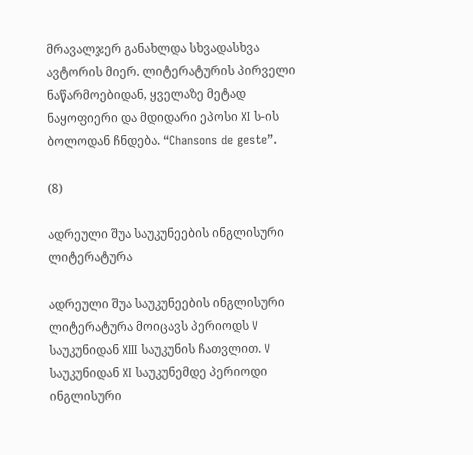მრავალჯერ განახლდა სხვადასხვა ავტორის მიერ. ლიტერატურის პირველი ნაწარმოებიდან, ყველაზე მეტად ნაყოფიერი და მდიდარი ეპოსი XI ს-ის ბოლოდან ჩნდება. “Chansons de geste”.

(8)

ადრეული შუა საუკუნეების ინგლისური ლიტერატურა

ადრეული შუა საუკუნეების ინგლისური ლიტერატურა მოიცავს პერიოდს V საუკუნიდან XIII საუკუნის ჩათვლით. V საუკუნიდან XI საუკუნემდე პერიოდი ინგლისური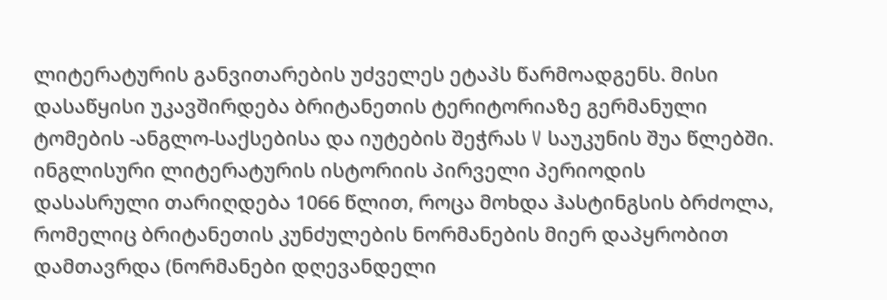ლიტერატურის განვითარების უძველეს ეტაპს წარმოადგენს. მისი დასაწყისი უკავშირდება ბრიტანეთის ტერიტორიაზე გერმანული ტომების -ანგლო-საქსებისა და იუტების შეჭრას V საუკუნის შუა წლებში. ინგლისური ლიტერატურის ისტორიის პირველი პერიოდის დასასრული თარიღდება 1066 წლით, როცა მოხდა ჰასტინგსის ბრძოლა, რომელიც ბრიტანეთის კუნძულების ნორმანების მიერ დაპყრობით დამთავრდა (ნორმანები დღევანდელი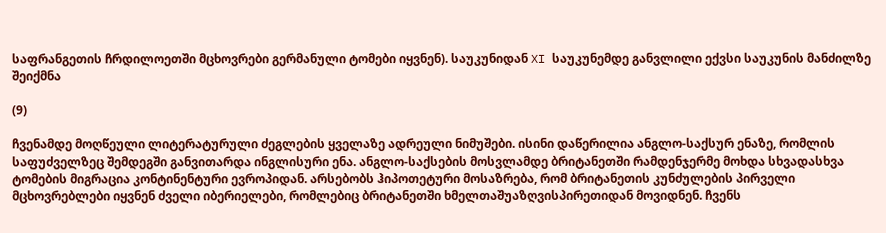საფრანგეთის ჩრდილოეთში მცხოვრები გერმანული ტომები იყვნენ). საუკუნიდან XI საუკუნემდე განვლილი ექვსი საუკუნის მანძილზე შეიქმნა

(9)

ჩვენამდე მოღწეული ლიტერატურული ძეგლების ყველაზე ადრეული ნიმუშები. ისინი დაწერილია ანგლო-საქსურ ენაზე, რომლის საფუძველზეც შემდეგში განვითარდა ინგლისური ენა. ანგლო-საქსების მოსვლამდე ბრიტანეთში რამდენჯერმე მოხდა სხვადასხვა ტომების მიგრაცია კონტინენტური ევროპიდან. არსებობს ჰიპოთეტური მოსაზრება, რომ ბრიტანეთის კუნძულების პირველი მცხოვრებლები იყვნენ ძველი იბერიელები, რომლებიც ბრიტანეთში ხმელთაშუაზღვისპირეთიდან მოვიდნენ. ჩვენს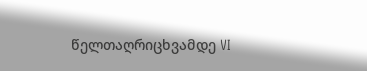წელთაღრიცხვამდე VI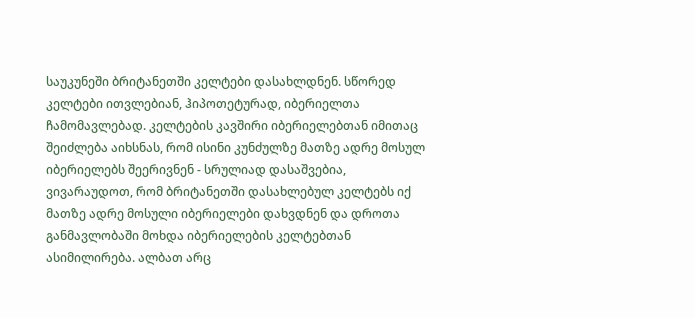საუკუნეში ბრიტანეთში კელტები დასახლდნენ. სწორედ კელტები ითვლებიან, ჰიპოთეტურად, იბერიელთა ჩამომავლებად. კელტების კავშირი იბერიელებთან იმითაც შეიძლება აიხსნას, რომ ისინი კუნძულზე მათზე ადრე მოსულ იბერიელებს შეერივნენ - სრულიად დასაშვებია, ვივარაუდოთ, რომ ბრიტანეთში დასახლებულ კელტებს იქ მათზე ადრე მოსული იბერიელები დახვდნენ და დროთა განმავლობაში მოხდა იბერიელების კელტებთან ასიმილირება. ალბათ არც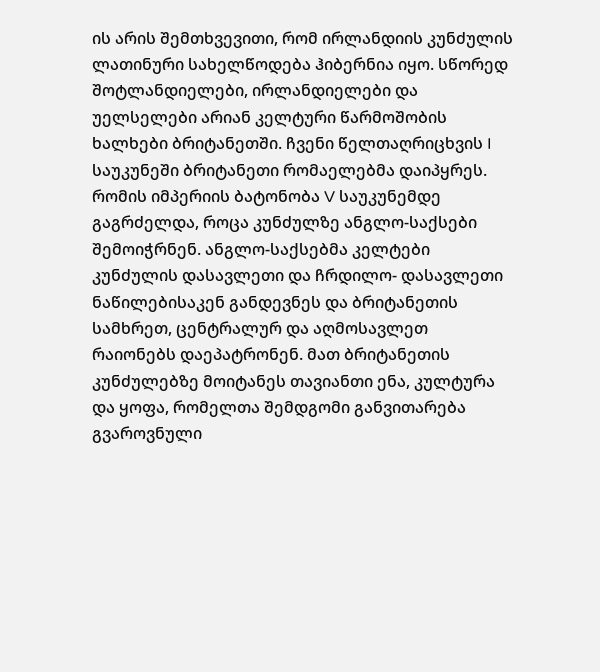ის არის შემთხვევითი, რომ ირლანდიის კუნძულის ლათინური სახელწოდება ჰიბერნია იყო. სწორედ შოტლანდიელები, ირლანდიელები და უელსელები არიან კელტური წარმოშობის ხალხები ბრიტანეთში. ჩვენი წელთაღრიცხვის I საუკუნეში ბრიტანეთი რომაელებმა დაიპყრეს. რომის იმპერიის ბატონობა V საუკუნემდე გაგრძელდა, როცა კუნძულზე ანგლო-საქსები შემოიჭრნენ. ანგლო-საქსებმა კელტები კუნძულის დასავლეთი და ჩრდილო- დასავლეთი ნაწილებისაკენ განდევნეს და ბრიტანეთის სამხრეთ, ცენტრალურ და აღმოსავლეთ რაიონებს დაეპატრონენ. მათ ბრიტანეთის კუნძულებზე მოიტანეს თავიანთი ენა, კულტურა და ყოფა, რომელთა შემდგომი განვითარება გვაროვნული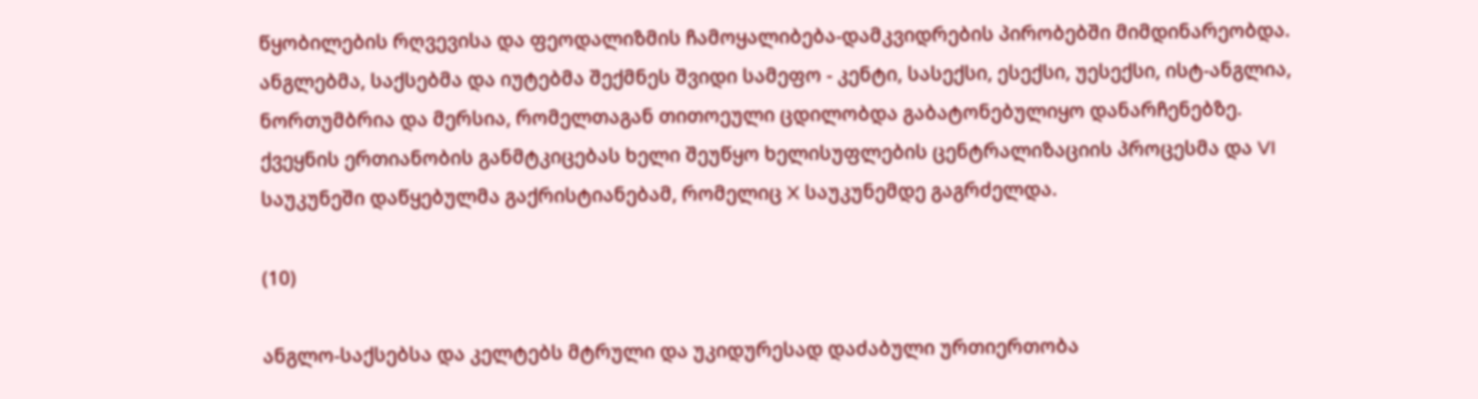წყობილების რღვევისა და ფეოდალიზმის ჩამოყალიბება-დამკვიდრების პირობებში მიმდინარეობდა. ანგლებმა, საქსებმა და იუტებმა შექმნეს შვიდი სამეფო - კენტი, სასექსი, ესექსი, უესექსი, ისტ-ანგლია, ნორთუმბრია და მერსია, რომელთაგან თითოეული ცდილობდა გაბატონებულიყო დანარჩენებზე. ქვეყნის ერთიანობის განმტკიცებას ხელი შეუწყო ხელისუფლების ცენტრალიზაციის პროცესმა და VI საუკუნეში დაწყებულმა გაქრისტიანებამ, რომელიც X საუკუნემდე გაგრძელდა.

(10)

ანგლო-საქსებსა და კელტებს მტრული და უკიდურესად დაძაბული ურთიერთობა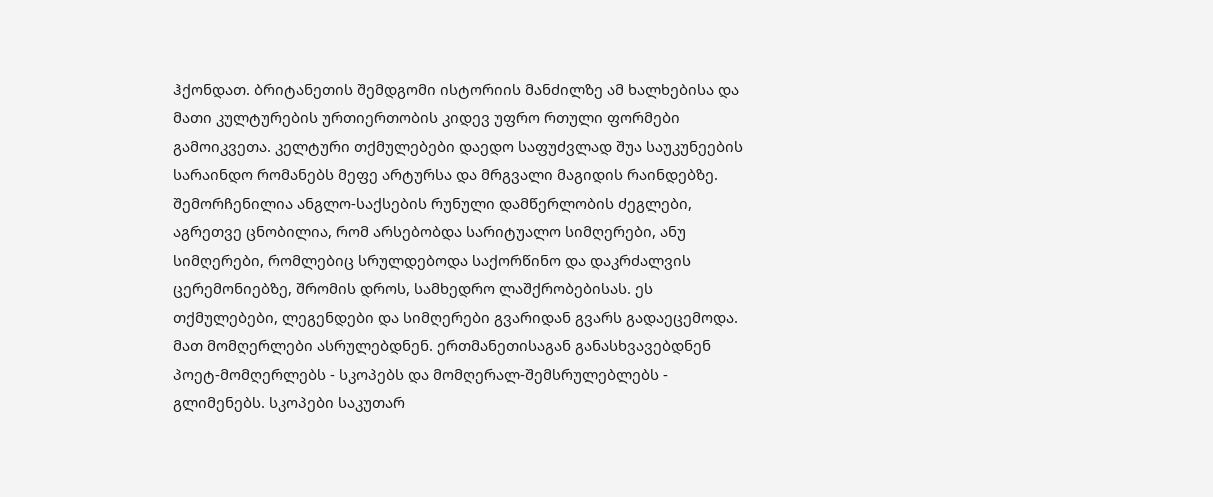ჰქონდათ. ბრიტანეთის შემდგომი ისტორიის მანძილზე ამ ხალხებისა და მათი კულტურების ურთიერთობის კიდევ უფრო რთული ფორმები გამოიკვეთა. კელტური თქმულებები დაედო საფუძვლად შუა საუკუნეების სარაინდო რომანებს მეფე არტურსა და მრგვალი მაგიდის რაინდებზე. შემორჩენილია ანგლო-საქსების რუნული დამწერლობის ძეგლები, აგრეთვე ცნობილია, რომ არსებობდა სარიტუალო სიმღერები, ანუ სიმღერები, რომლებიც სრულდებოდა საქორწინო და დაკრძალვის ცერემონიებზე, შრომის დროს, სამხედრო ლაშქრობებისას. ეს თქმულებები, ლეგენდები და სიმღერები გვარიდან გვარს გადაეცემოდა. მათ მომღერლები ასრულებდნენ. ერთმანეთისაგან განასხვავებდნენ პოეტ-მომღერლებს - სკოპებს და მომღერალ-შემსრულებლებს - გლიმენებს. სკოპები საკუთარ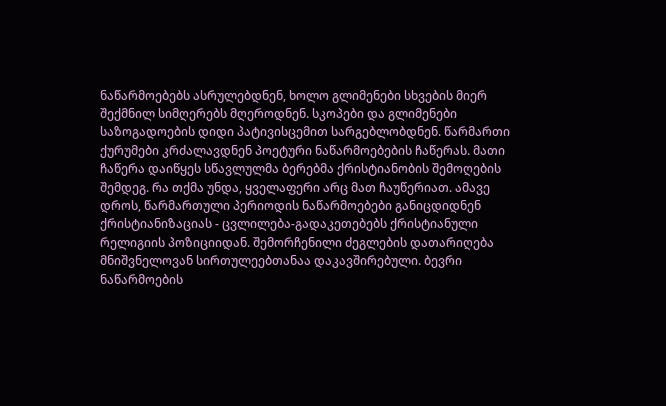ნაწარმოებებს ასრულებდნენ, ხოლო გლიმენები სხვების მიერ შექმნილ სიმღერებს მღეროდნენ. სკოპები და გლიმენები საზოგადოების დიდი პატივისცემით სარგებლობდნენ. წარმართი ქურუმები კრძალავდნენ პოეტური ნაწარმოებების ჩაწერას. მათი ჩაწერა დაიწყეს სწავლულმა ბერებმა ქრისტიანობის შემოღების შემდეგ. რა თქმა უნდა, ყველაფერი არც მათ ჩაუწერიათ. ამავე დროს, წარმართული პერიოდის ნაწარმოებები განიცდიდნენ ქრისტიანიზაციას - ცვლილება-გადაკეთებებს ქრისტიანული რელიგიის პოზიციიდან. შემორჩენილი ძეგლების დათარიღება მნიშვნელოვან სირთულეებთანაა დაკავშირებული. ბევრი ნაწარმოების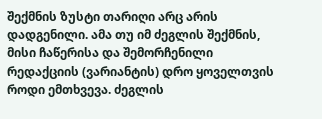შექმნის ზუსტი თარიღი არც არის დადგენილი. ამა თუ იმ ძეგლის შექმნის, მისი ჩაწერისა და შემორჩენილი რედაქციის (ვარიანტის) დრო ყოველთვის როდი ემთხვევა. ძეგლის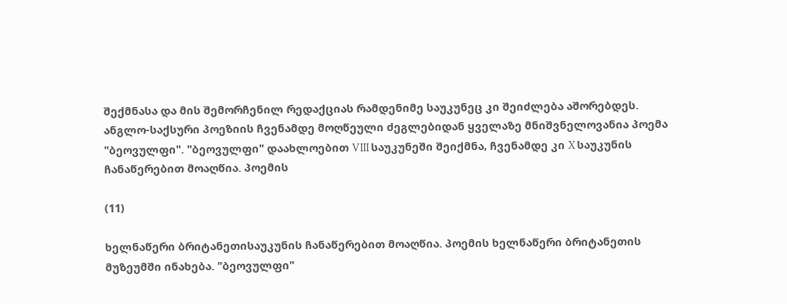შექმნასა და მის შემორჩენილ რედაქციას რამდენიმე საუკუნეც კი შეიძლება აშორებდეს. ანგლო-საქსური პოეზიის ჩვენამდე მოღწეული ძეგლებიდან ყველაზე მნიშვნელოვანია პოემა "ბეოვულფი". "ბეოვულფი" დაახლოებით VIII საუკუნეში შეიქმნა, ჩვენამდე კი X საუკუნის ჩანაწერებით მოაღწია. პოემის

(11)

ხელნაწერი ბრიტანეთისაუკუნის ჩანაწერებით მოაღწია. პოემის ხელნაწერი ბრიტანეთის მუზეუმში ინახება. "ბეოვულფი"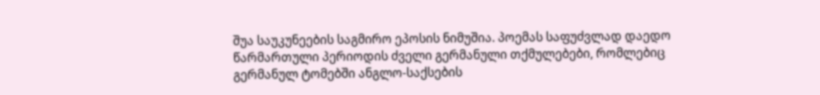შუა საუკუნეების საგმირო ეპოსის ნიმუშია. პოემას საფუძვლად დაედო წარმართული პერიოდის ძველი გერმანული თქმულებები, რომლებიც გერმანულ ტომებში ანგლო-საქსების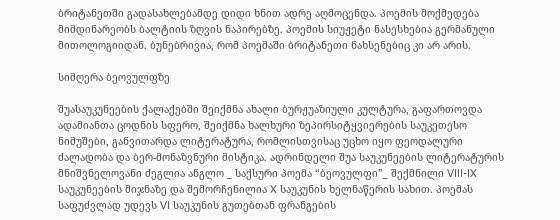ბრიტანეთში გადასახლებამდე დიდი ხნით ადრე აღმოცენდა. პოემის მოქმედება მიმდინარეობს ბალტიის ზღვის ნაპირებზე. პოემის სიუჟეტი ნასესხებია გერმანული მითოლოგიიდან. ბუნებრივია, რომ პოემაში ბრიტანეთი ნახსენებიც კი არ არის.

სიმღერა ბეოვულფზე

შუასაუკუნეების ქალაქებში შეიქმნა ახალი ბურჟუაზიული კულტურა, გაფართოვდა ადამიანთა ცოდნის სფერო, შეიქმნა ხალხური ზეპირსიტყვიერების საუკეთესო ნიმუშები, განვითარდა ლიტერატურა, რომლისთვისაც უცხო იყო ფეოდალური ძალადობა და ბერ-მონაზვნური მისტიკა. ადრინდელი შუა საუკუნეების ლიტერატურის მნიშვნელოვანი ძეგლია ანგლო _ საქსური პოემა “ბეოვულფი”_ შექმნილი VIII-IX საუკუნეების მიჯნაზე და შემორჩენილია X საუკუნის ხელნაწერის სახით. პოემას საფუძვლად უდევს VI საუკუნის გუთებთან ფრანგების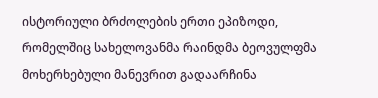ისტორიული ბრძოლების ერთი ეპიზოდი, რომელშიც სახელოვანმა რაინდმა ბეოვულფმა მოხერხებული მანევრით გადაარჩინა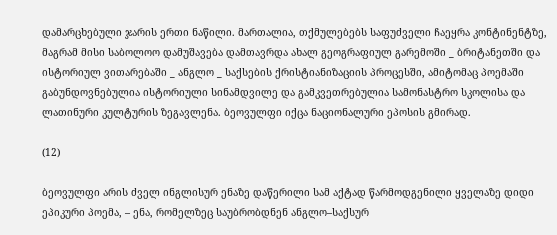დამარცხებული ჯარის ერთი ნაწილი. მართალია, თქმულებებს საფუძველი ჩაეყრა კონტინენტზე, მაგრამ მისი საბოლოო დამუშავება დამთავრდა ახალ გეოგრაფიულ გარემოში _ ბრიტანეთში და ისტორიულ ვითარებაში _ ანგლო _ საქსების ქრისტიანიზაციის პროცესში, ამიტომაც პოემაში გაბუნდოვნებულია ისტორიული სინამდვილე და გამკვეთრებულია სამონასტრო სკოლისა და ლათინური კულტურის ზეგავლენა. ბეოვულფი იქცა ნაციონალური ეპოსის გმირად.

(12)

ბეოვულფი არის ძველ ინგლისურ ენაზე დაწერილი სამ აქტად წარმოდგენილი ყველაზე დიდი ეპიკური პოემა, – ენა, რომელზეც საუბრობდნენ ანგლო–საქსურ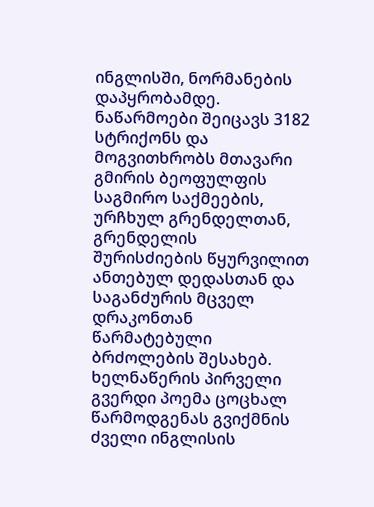ინგლისში, ნორმანების დაპყრობამდე. ნაწარმოები შეიცავს 3182 სტრიქონს და მოგვითხრობს მთავარი გმირის ბეოფულფის საგმირო საქმეების, ურჩხულ გრენდელთან, გრენდელის შურისძიების წყურვილით ანთებულ დედასთან და საგანძურის მცველ დრაკონთან წარმატებული ბრძოლების შესახებ. ხელნაწერის პირველი გვერდი პოემა ცოცხალ წარმოდგენას გვიქმნის ძველი ინგლისის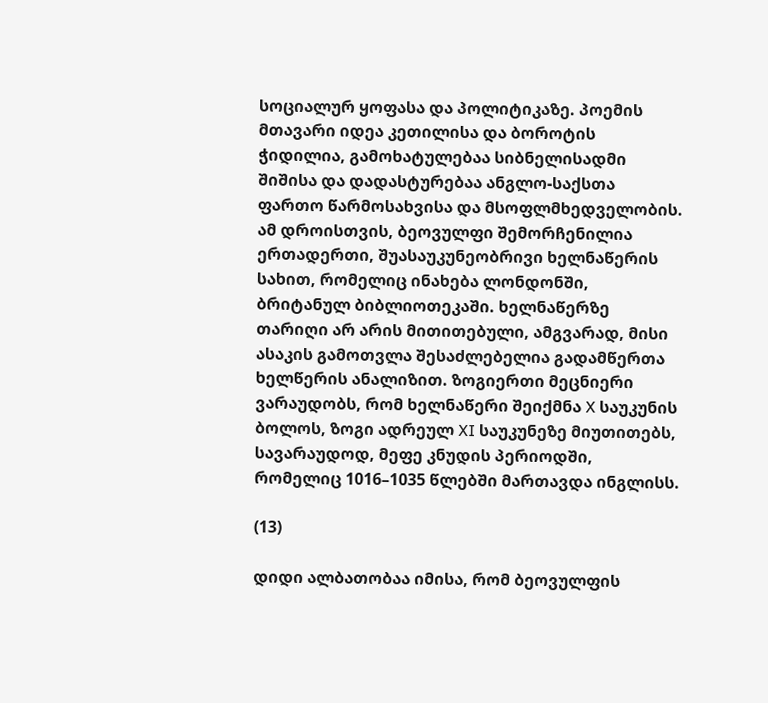სოციალურ ყოფასა და პოლიტიკაზე. პოემის მთავარი იდეა კეთილისა და ბოროტის ჭიდილია, გამოხატულებაა სიბნელისადმი შიშისა და დადასტურებაა ანგლო-საქსთა ფართო წარმოსახვისა და მსოფლმხედველობის. ამ დროისთვის, ბეოვულფი შემორჩენილია ერთადერთი, შუასაუკუნეობრივი ხელნაწერის სახით, რომელიც ინახება ლონდონში, ბრიტანულ ბიბლიოთეკაში. ხელნაწერზე თარიღი არ არის მითითებული, ამგვარად, მისი ასაკის გამოთვლა შესაძლებელია გადამწერთა ხელწერის ანალიზით. ზოგიერთი მეცნიერი ვარაუდობს, რომ ხელნაწერი შეიქმნა X საუკუნის ბოლოს, ზოგი ადრეულ XI საუკუნეზე მიუთითებს, სავარაუდოდ, მეფე კნუდის პერიოდში, რომელიც 1016–1035 წლებში მართავდა ინგლისს.

(13)

დიდი ალბათობაა იმისა, რომ ბეოვულფის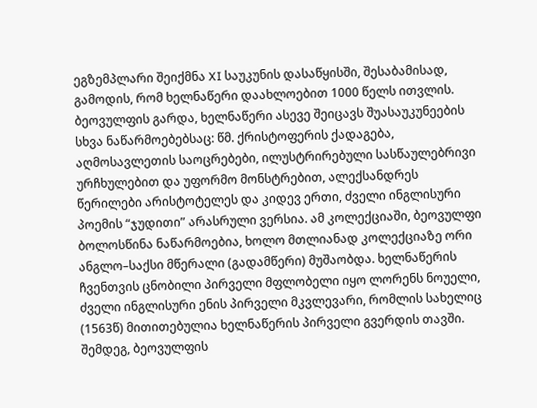ეგზემპლარი შეიქმნა XI საუკუნის დასაწყისში, შესაბამისად, გამოდის, რომ ხელნაწერი დაახლოებით 1000 წელს ითვლის. ბეოვულფის გარდა, ხელნაწერი ასევე შეიცავს შუასაუკუნეების სხვა ნაწარმოებებსაც: წმ. ქრისტოფერის ქადაგება, აღმოსავლეთის საოცრებები, ილუსტრირებული სასწაულებრივი ურჩხულებით და უფორმო მონსტრებით, ალექსანდრეს წერილები არისტოტელეს და კიდევ ერთი, ძველი ინგლისური პოემის “ჯუდითი” არასრული ვერსია. ამ კოლექციაში, ბეოვულფი ბოლოსწინა ნაწარმოებია, ხოლო მთლიანად კოლექციაზე ორი ანგლო–საქსი მწერალი (გადამწერი) მუშაობდა. ხელნაწერის ჩვენთვის ცნობილი პირველი მფლობელი იყო ლორენს ნოუელი, ძველი ინგლისური ენის პირველი მკვლევარი, რომლის სახელიც (1563წ) მითითებულია ხელნაწერის პირველი გვერდის თავში. შემდეგ, ბეოვულფის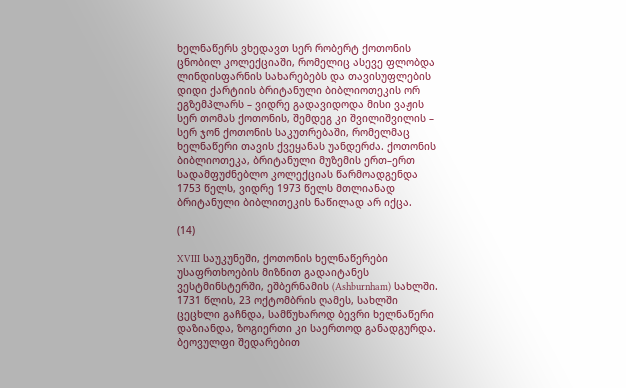ხელნაწერს ვხედავთ სერ რობერტ ქოთონის ცნობილ კოლექციაში, რომელიც ასევე ფლობდა ლინდისფარნის სახარებებს და თავისუფლების დიდი ქარტიის ბრიტანული ბიბლიოთეკის ორ ეგზემპლარს – ვიდრე გადავიდოდა მისი ვაჟის სერ თომას ქოთონის, შემდეგ კი შვილიშვილის – სერ ჯონ ქოთონის საკუთრებაში, რომელმაც ხელნაწერი თავის ქვეყანას უანდერძა. ქოთონის ბიბლიოთეკა, ბრიტანული მუზემის ერთ–ერთ სადამფუძნებლო კოლექციას წარმოადგენდა 1753 წელს, ვიდრე 1973 წელს მთლიანად ბრიტანული ბიბლითეკის ნაწილად არ იქცა.

(14)

XVIII საუკუნეში, ქოთონის ხელნაწერები უსაფრთხოების მიზნით გადაიტანეს ვესტმინსტერში, ეშბერნამის (Ashburnham) სახლში. 1731 წლის, 23 ოქტომბრის ღამეს, სახლში ცეცხლი გაჩნდა, სამწუხაროდ ბევრი ხელნაწერი დაზიანდა, ზოგიერთი კი საერთოდ განადგურდა. ბეოვულფი შედარებით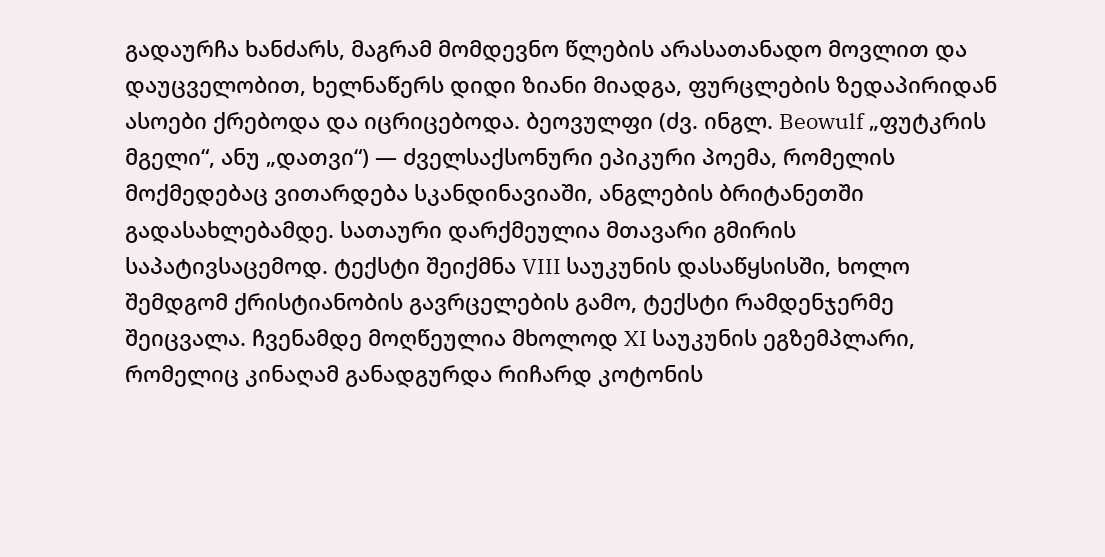გადაურჩა ხანძარს, მაგრამ მომდევნო წლების არასათანადო მოვლით და დაუცველობით, ხელნაწერს დიდი ზიანი მიადგა, ფურცლების ზედაპირიდან ასოები ქრებოდა და იცრიცებოდა. ბეოვულფი (ძვ. ინგლ. Beowulf „ფუტკრის მგელი“, ანუ „დათვი“) — ძველსაქსონური ეპიკური პოემა, რომელის მოქმედებაც ვითარდება სკანდინავიაში, ანგლების ბრიტანეთში გადასახლებამდე. სათაური დარქმეულია მთავარი გმირის საპატივსაცემოდ. ტექსტი შეიქმნა VIII საუკუნის დასაწყსისში, ხოლო შემდგომ ქრისტიანობის გავრცელების გამო, ტექსტი რამდენჯერმე შეიცვალა. ჩვენამდე მოღწეულია მხოლოდ XI საუკუნის ეგზემპლარი, რომელიც კინაღამ განადგურდა რიჩარდ კოტონის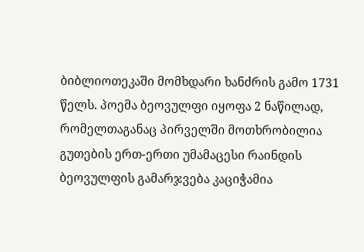ბიბლიოთეკაში მომხდარი ხანძრის გამო 1731 წელს. პოემა ბეოვულფი იყოფა 2 ნაწილად, რომელთაგანაც პირველში მოთხრობილია გუთების ერთ-ერთი უმამაცესი რაინდის ბეოვულფის გამარჯვება კაციჭამია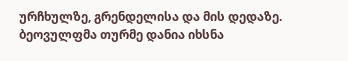ურჩხულზე, გრენდელისა და მის დედაზე. ბეოვულფმა თურმე დანია იხსნა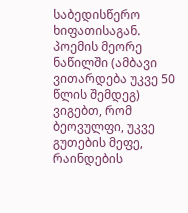საბედისწერო ხიფათისაგან. პოემის მეორე ნაწილში (ამბავი ვითარდება უკვე 50 წლის შემდეგ) ვიგებთ, რომ ბეოვულფი, უკვე გუთების მეფე, რაინდების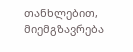თანხლებით, მიემგზავრება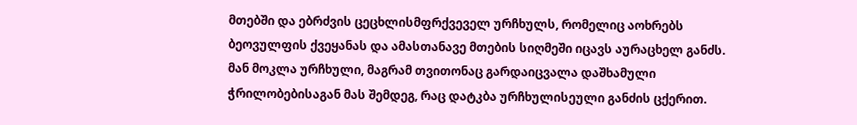მთებში და ებრძვის ცეცხლისმფრქვეველ ურჩხულს, რომელიც აოხრებს ბეოვულფის ქვეყანას და ამასთანავე მთების სიღმეში იცავს აურაცხელ განძს. მან მოკლა ურჩხული, მაგრამ თვითონაც გარდაიცვალა დაშხამული ჭრილობებისაგან მას შემდეგ, რაც დატკბა ურჩხულისეული განძის ცქერით.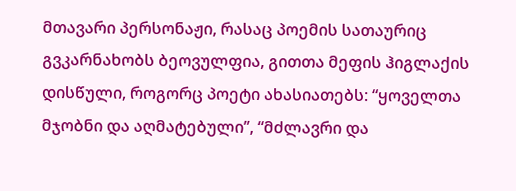მთავარი პერსონაჟი, რასაც პოემის სათაურიც გვკარნახობს ბეოვულფია, გითთა მეფის ჰიგლაქის დისწული, როგორც პოეტი ახასიათებს: “ყოველთა მჯობნი და აღმატებული’’, “მძლავრი და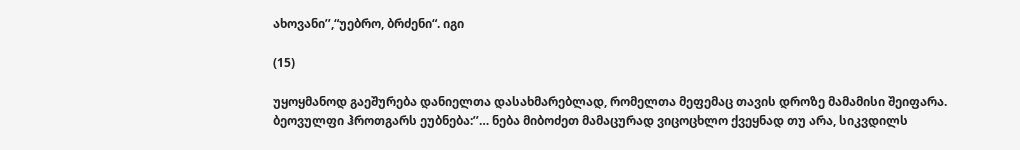ახოვანი’’,“უებრო, ბრძენი“. იგი

(15)

უყოყმანოდ გაეშურება დანიელთა დასახმარებლად, რომელთა მეფემაც თავის დროზე მამამისი შეიფარა. ბეოვულფი ჰროთგარს ეუბნება:’’… ნება მიბოძეთ მამაცურად ვიცოცხლო ქვეყნად თუ არა, სიკვდილს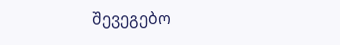შევეგებო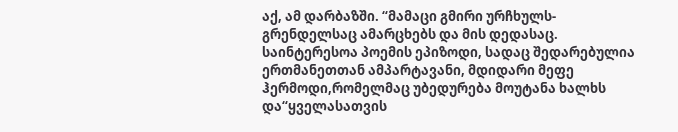აქ, ამ დარბაზში. “მამაცი გმირი ურჩხულს-გრენდელსაც ამარცხებს და მის დედასაც. საინტერესოა პოემის ეპიზოდი, სადაც შედარებულია ერთმანეთთან ამპარტავანი, მდიდარი მეფე ჰერმოდი,რომელმაც უბედურება მოუტანა ხალხს და“ყველასათვის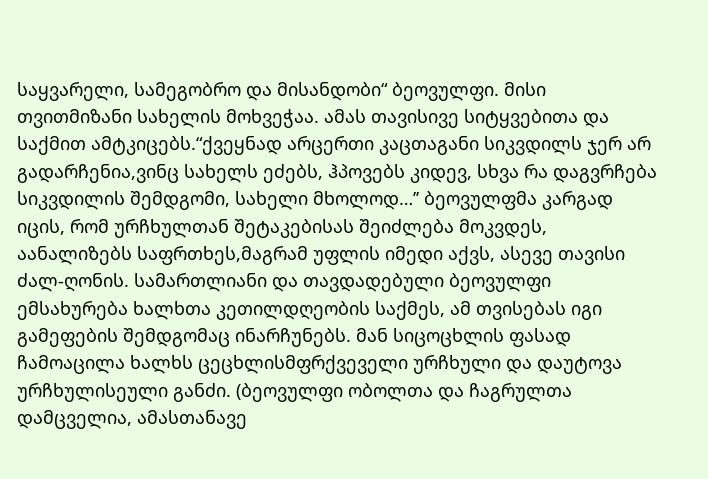საყვარელი, სამეგობრო და მისანდობი“ ბეოვულფი. მისი თვითმიზანი სახელის მოხვეჭაა. ამას თავისივე სიტყვებითა და საქმით ამტკიცებს.“ქვეყნად არცერთი კაცთაგანი სიკვდილს ჯერ არ გადარჩენია,ვინც სახელს ეძებს, ჰპოვებს კიდევ, სხვა რა დაგვრჩება სიკვდილის შემდგომი, სახელი მხოლოდ…’’ ბეოვულფმა კარგად იცის, რომ ურჩხულთან შეტაკებისას შეიძლება მოკვდეს, აანალიზებს საფრთხეს,მაგრამ უფლის იმედი აქვს, ასევე თავისი ძალ-ღონის. სამართლიანი და თავდადებული ბეოვულფი ემსახურება ხალხთა კეთილდღეობის საქმეს, ამ თვისებას იგი გამეფების შემდგომაც ინარჩუნებს. მან სიცოცხლის ფასად ჩამოაცილა ხალხს ცეცხლისმფრქვეველი ურჩხული და დაუტოვა ურჩხულისეული განძი. (ბეოვულფი ობოლთა და ჩაგრულთა დამცველია, ამასთანავე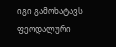იგი გამოხატავს ფეოდალური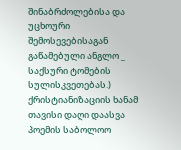შინაბრძოლებისა და უცხოური შემოსევებისაგან გაწამებული ანგლო _ საქსური ტომების სულისკვეთებას.) ქრისტიანიზაციის ხანამ თავისი დაღი დაასვა პოემის საბოლოო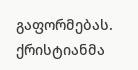გაფორმებას. ქრისტიანმა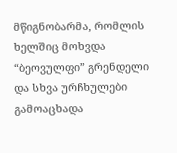მწიგნობარმა, რომლის ხელშიც მოხვდა “ბეოვულფი” გრენდელი და სხვა ურჩხულები გამოაცხადა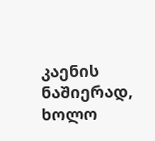კაენის ნაშიერად, ხოლო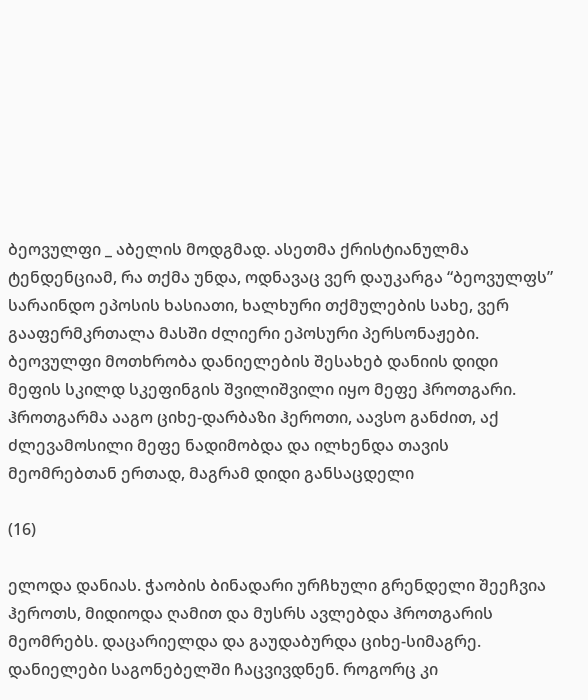ბეოვულფი _ აბელის მოდგმად. ასეთმა ქრისტიანულმა ტენდენციამ, რა თქმა უნდა, ოდნავაც ვერ დაუკარგა “ბეოვულფს” სარაინდო ეპოსის ხასიათი, ხალხური თქმულების სახე, ვერ გააფერმკრთალა მასში ძლიერი ეპოსური პერსონაჟები. ბეოვულფი მოთხრობა დანიელების შესახებ დანიის დიდი მეფის სკილდ სკეფინგის შვილიშვილი იყო მეფე ჰროთგარი. ჰროთგარმა ააგო ციხე-დარბაზი ჰეროთი, აავსო განძით, აქ ძლევამოსილი მეფე ნადიმობდა და ილხენდა თავის მეომრებთან ერთად, მაგრამ დიდი განსაცდელი

(16)

ელოდა დანიას. ჭაობის ბინადარი ურჩხული გრენდელი შეეჩვია ჰეროთს, მიდიოდა ღამით და მუსრს ავლებდა ჰროთგარის მეომრებს. დაცარიელდა და გაუდაბურდა ციხე-სიმაგრე. დანიელები საგონებელში ჩაცვივდნენ. როგორც კი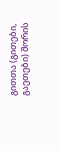გითთა (გითები, გაეთები) შორის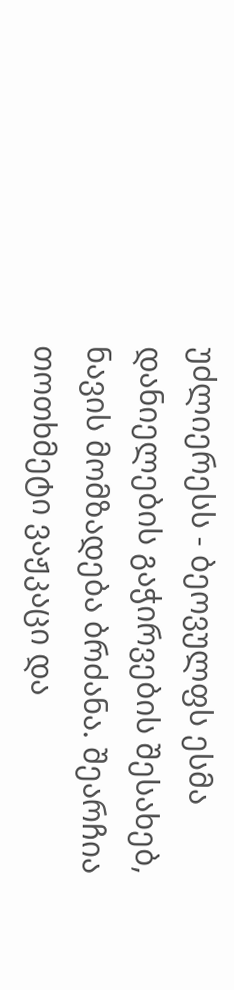უძლიერესს - ბეოვულფს ესმა დანიელების გაჭირვების შესახებ, ნავის მომზადება ბრძანა. შეარჩია თოთხმეტი ვაჟკაცი და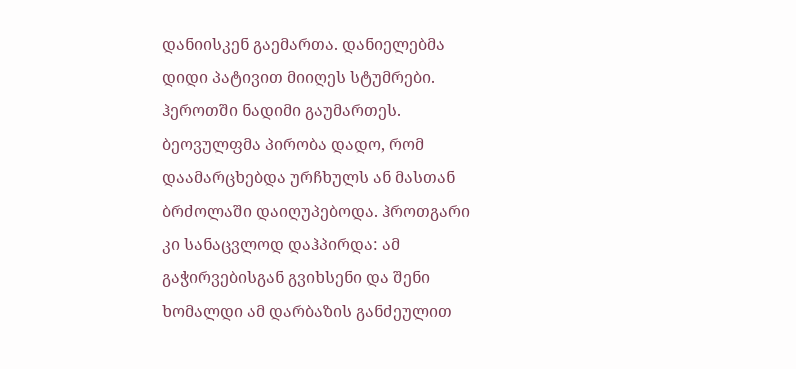დანიისკენ გაემართა. დანიელებმა დიდი პატივით მიიღეს სტუმრები. ჰეროთში ნადიმი გაუმართეს. ბეოვულფმა პირობა დადო, რომ დაამარცხებდა ურჩხულს ან მასთან ბრძოლაში დაიღუპებოდა. ჰროთგარი კი სანაცვლოდ დაჰპირდა: ამ გაჭირვებისგან გვიხსენი და შენი ხომალდი ამ დარბაზის განძეულით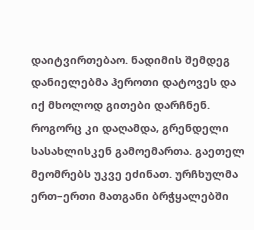დაიტვირთებაო. ნადიმის შემდეგ დანიელებმა ჰეროთი დატოვეს და იქ მხოლოდ გითები დარჩნენ. როგორც კი დაღამდა, გრენდელი სასახლისკენ გამოემართა. გაეთელ მეომრებს უკვე ეძინათ. ურჩხულმა ერთ–ერთი მათგანი ბრჭყალებში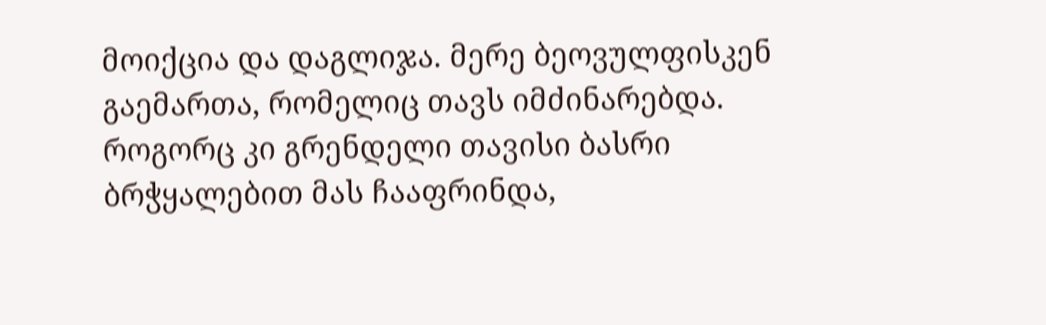მოიქცია და დაგლიჯა. მერე ბეოვულფისკენ გაემართა, რომელიც თავს იმძინარებდა. როგორც კი გრენდელი თავისი ბასრი ბრჭყალებით მას ჩააფრინდა,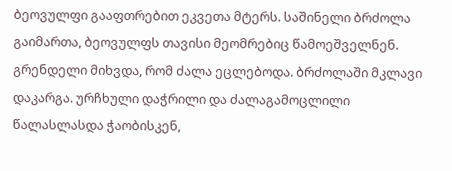ბეოვულფი გააფთრებით ეკვეთა მტერს. საშინელი ბრძოლა გაიმართა, ბეოვულფს თავისი მეომრებიც წამოეშველნენ. გრენდელი მიხვდა, რომ ძალა ეცლებოდა. ბრძოლაში მკლავი დაკარგა. ურჩხული დაჭრილი და ძალაგამოცლილი წალასლასდა ჭაობისკენ,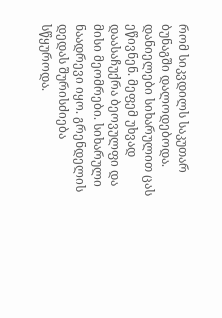რომ სიკვდილს საკუთარ ბუნაგში დალოდებოდა. დანიელები სიხარულით ცას ეწივნენ. მეფემ უხვად დაასაჩუქრა ბეოვულფი და მისი მეომრები. სიხარული ნაადრევი იყო. გრენდელის დედას შურისძიება სწყუროდა.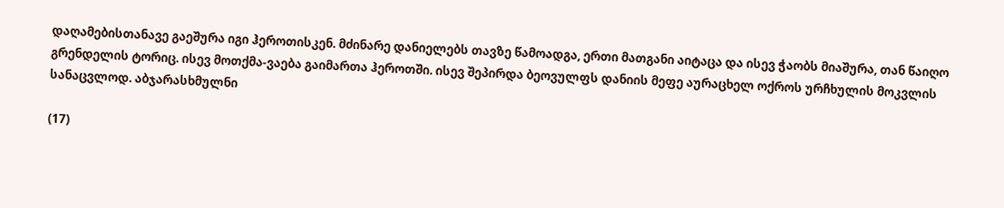დაღამებისთანავე გაეშურა იგი ჰეროთისკენ. მძინარე დანიელებს თავზე წამოადგა, ერთი მათგანი აიტაცა და ისევ ჭაობს მიაშურა, თან წაიღო გრენდელის ტორიც. ისევ მოთქმა-ვაება გაიმართა ჰეროთში. ისევ შეპირდა ბეოვულფს დანიის მეფე აურაცხელ ოქროს ურჩხულის მოკვლის სანაცვლოდ. აბჯარასხმულნი

(17)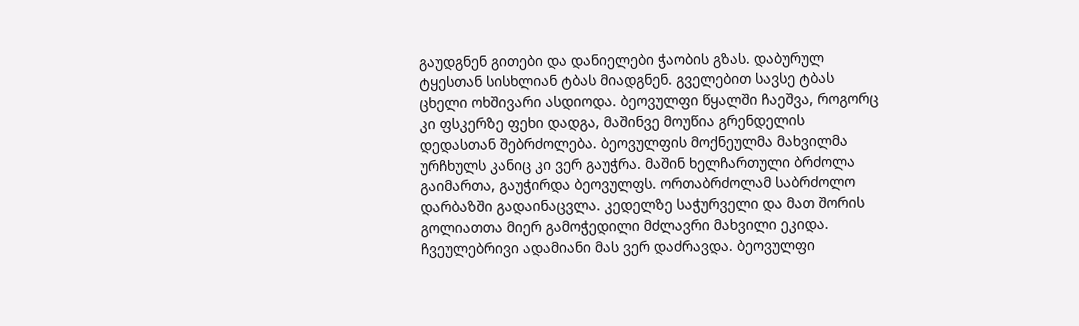გაუდგნენ გითები და დანიელები ჭაობის გზას. დაბურულ ტყესთან სისხლიან ტბას მიადგნენ. გველებით სავსე ტბას ცხელი ოხშივარი ასდიოდა. ბეოვულფი წყალში ჩაეშვა, როგორც კი ფსკერზე ფეხი დადგა, მაშინვე მოუწია გრენდელის დედასთან შებრძოლება. ბეოვულფის მოქნეულმა მახვილმა ურჩხულს კანიც კი ვერ გაუჭრა. მაშინ ხელჩართული ბრძოლა გაიმართა, გაუჭირდა ბეოვულფს. ორთაბრძოლამ საბრძოლო დარბაზში გადაინაცვლა. კედელზე საჭურველი და მათ შორის გოლიათთა მიერ გამოჭედილი მძლავრი მახვილი ეკიდა. ჩვეულებრივი ადამიანი მას ვერ დაძრავდა. ბეოვულფი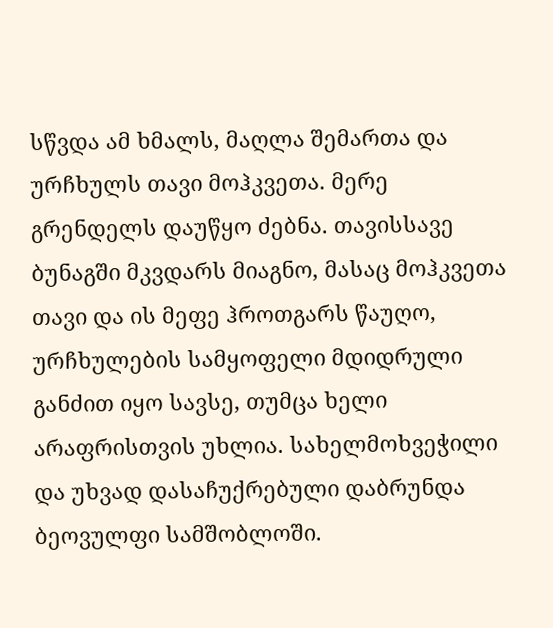სწვდა ამ ხმალს, მაღლა შემართა და ურჩხულს თავი მოჰკვეთა. მერე გრენდელს დაუწყო ძებნა. თავისსავე ბუნაგში მკვდარს მიაგნო, მასაც მოჰკვეთა თავი და ის მეფე ჰროთგარს წაუღო, ურჩხულების სამყოფელი მდიდრული განძით იყო სავსე, თუმცა ხელი არაფრისთვის უხლია. სახელმოხვეჭილი და უხვად დასაჩუქრებული დაბრუნდა ბეოვულფი სამშობლოში.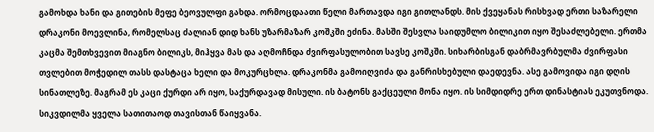გამოხდა ხანი და გითების მეფე ბეოვულფი გახდა. ორმოცდაათი წელი მართავდა იგი გითლანდს. მის ქვეყანას რისხვად ერთი საზარელი დრაკონი მოევლინა, რომელსაც ძალიან დიდ ხანს უზარმაზარ კოშკში ეძინა. მასში შესვლა საიდუმლო ბილიკით იყო შესაძლებელი. ერთმა კაცმა შემთხვევით მიაგნო ბილიკს, მიჰყვა მას და აღმოჩნდა ძვირფასულობით სავსე კოშკში. სიხარბისგან დაბრმავრბულმა ძვირფასი თვლებით მოჭედილ თასს დასტაცა ხელი და მოკურცხლა. დრაკონმა გამოიღვიძა და განრისხებული დაედევნა. ასე გამოვიდა იგი დღის სინათლეზე. მაგრამ ეს კაცი ქურდი არ იყო, საქურდავად მისული. ის ბატონს გაქცეული მონა იყო. ის სიმდიდრე ერთ დინასტიას ეკუთვნოდა. სიკვდილმა ყველა სათითაოდ თავისთან წაიყვანა.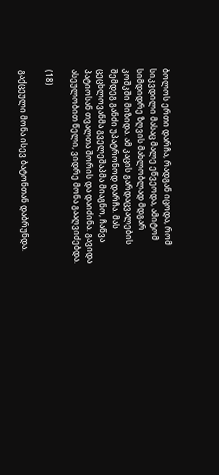ბოლოს ერთი დარჩა, რადგან იცოდა, რომ სიკვდილი მასაც მალე ეწვეოდა, ამიტომ სიმდიდრე ზღვის მახლობლად მდგარ კოშკში მიზიდა. ამ კაცის გარდაცვალების შემდეგ განძი უპატრონოდ დარჩა. მას ცეცხლოვანმა გველეშაპმა მიაგნო, ჩაწვა პატიოსან თვალთა შორის და დაიძინა. გავიდა ასეულობით წელი, ვიდრე მონა გააღვიძებდა.

(18)

გაქცეული მონა ისევ ბატონთან დაბრუნდა.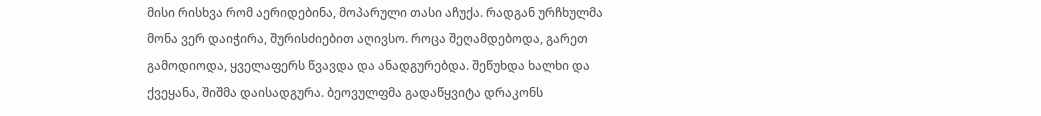მისი რისხვა რომ აერიდებინა, მოპარული თასი აჩუქა. რადგან ურჩხულმა მონა ვერ დაიჭირა, შურისძიებით აღივსო. როცა შეღამდებოდა, გარეთ გამოდიოდა, ყველაფერს წვავდა და ანადგურებდა. შეწუხდა ხალხი და ქვეყანა, შიშმა დაისადგურა. ბეოვულფმა გადაწყვიტა დრაკონს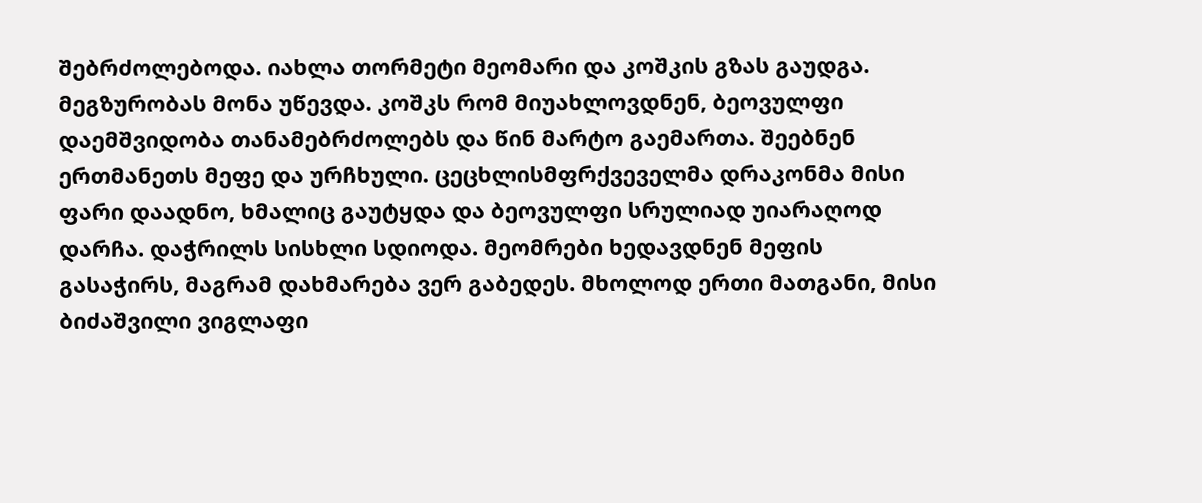შებრძოლებოდა. იახლა თორმეტი მეომარი და კოშკის გზას გაუდგა. მეგზურობას მონა უწევდა. კოშკს რომ მიუახლოვდნენ, ბეოვულფი დაემშვიდობა თანამებრძოლებს და წინ მარტო გაემართა. შეებნენ ერთმანეთს მეფე და ურჩხული. ცეცხლისმფრქვეველმა დრაკონმა მისი ფარი დაადნო, ხმალიც გაუტყდა და ბეოვულფი სრულიად უიარაღოდ დარჩა. დაჭრილს სისხლი სდიოდა. მეომრები ხედავდნენ მეფის გასაჭირს, მაგრამ დახმარება ვერ გაბედეს. მხოლოდ ერთი მათგანი, მისი ბიძაშვილი ვიგლაფი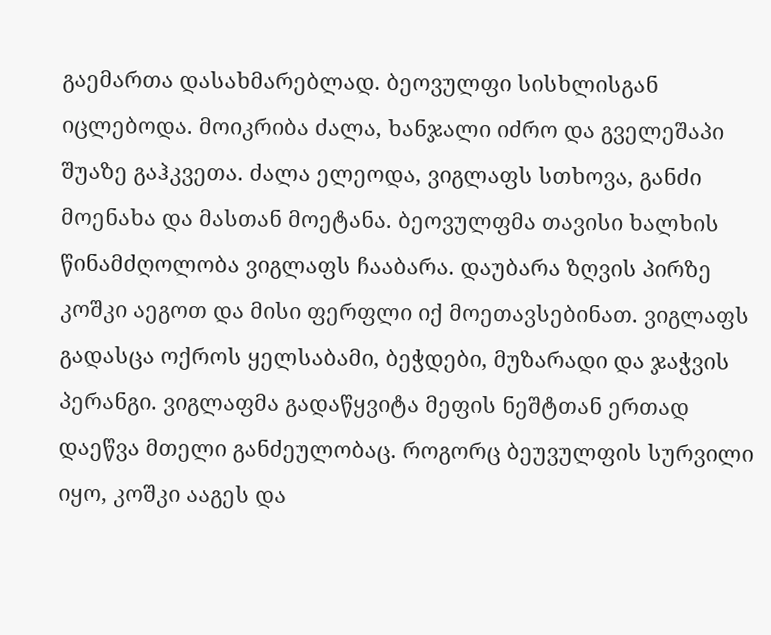გაემართა დასახმარებლად. ბეოვულფი სისხლისგან იცლებოდა. მოიკრიბა ძალა, ხანჯალი იძრო და გველეშაპი შუაზე გაჰკვეთა. ძალა ელეოდა, ვიგლაფს სთხოვა, განძი მოენახა და მასთან მოეტანა. ბეოვულფმა თავისი ხალხის წინამძღოლობა ვიგლაფს ჩააბარა. დაუბარა ზღვის პირზე კოშკი აეგოთ და მისი ფერფლი იქ მოეთავსებინათ. ვიგლაფს გადასცა ოქროს ყელსაბამი, ბეჭდები, მუზარადი და ჯაჭვის პერანგი. ვიგლაფმა გადაწყვიტა მეფის ნეშტთან ერთად დაეწვა მთელი განძეულობაც. როგორც ბეუვულფის სურვილი იყო, კოშკი ააგეს და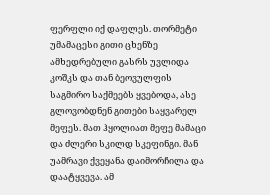ფერფლი იქ დაფლეს. თორმეტი უმამაცესი გითი ცხენზე ამხედრებული გასრს უვლიდა კოშკს და თან ბეოვულფის საგმირო საქმეებს ყვებოდა, ასე გლოვობდნენ გითები საყვარელ მეფეს. მათ ჰყოლიათ მეფე მამაცი და ძლერი სკილდ სკეფინგი. მან უამრავი ქვეყანა დაიმორჩილა და დაატყვევა. ამ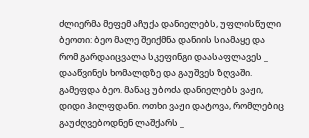ძლიერმა მეფემ აჩუქა დანიელებს, უფლისწული ბეოთი: ბეო მალე შეიქმნა დანიის სიამაყე და რომ გარდაიცვალა სკეფინგი დაასაფლავეს _ დააწვინეს ხომალდზე და გაუშვეს ზღვაში. გამეფდა ბეო. მანაც უბოძა დანიელებს ვაჟი, დიდი ჰილფდანი. ოთხი ვაჟი დატოვა, რომლებიც გაუძღვებოდნენ ლაშქარს _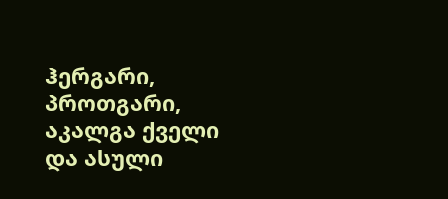ჰერგარი, პროთგარი, აკალგა ქველი და ასული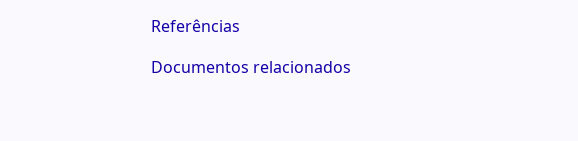Referências

Documentos relacionados